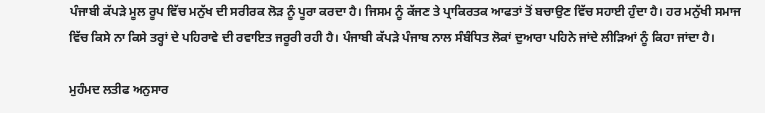ਪੰਜਾਬੀ ਕੱਪੜੇ ਮੂਲ ਰੂਪ ਵਿੱਚ ਮਨੁੱਖ ਦੀ ਸਰੀਰਕ ਲੋੜ ਨੂੰ ਪੂਰਾ ਕਰਦਾ ਹੈ। ਜਿਸਮ ਨੂੰ ਕੱਜਣ ਤੇ ਪ੍ਰਾਕਿਰਤਕ ਆਫਤਾਂ ਤੋਂ ਬਚਾਉਣ ਵਿੱਚ ਸਹਾਈ ਹੁੰਦਾ ਹੈ। ਹਰ ਮਨੁੱਖੀ ਸਮਾਜ ਵਿੱਚ ਕਿਸੇ ਨਾ ਕਿਸੇ ਤਰ੍ਹਾਂ ਦੇ ਪਹਿਰਾਵੇ ਦੀ ਰਵਾਇਤ ਜਰੂਰੀ ਰਹੀ ਹੈ। ਪੰਜਾਬੀ ਕੱਪੜੇ ਪੰਜਾਬ ਨਾਲ ਸੰਬੰਧਿਤ ਲੋਕਾਂ ਦੁਆਰਾ ਪਹਿਨੇ ਜਾਂਦੇ ਲੀੜਿਆਂ ਨੂੰ ਕਿਹਾ ਜਾਂਦਾ ਹੈ।

ਮੁਹੰਮਦ ਲਤੀਫ ਅਨੁਸਾਰ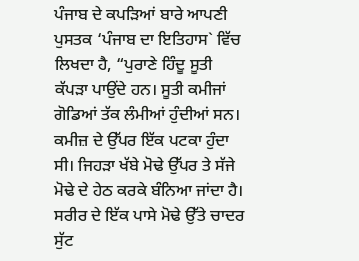ਪੰਜਾਬ ਦੇ ਕਪੜਿਆਂ ਬਾਰੇ ਆਪਣੀ ਪੁਸਤਕ ‘ਪੰਜਾਬ ਦਾ ਇਤਿਹਾਸ` ਵਿੱਚ ਲਿਖਦਾ ਹੈ, “ਪੁਰਾਣੇ ਹਿੰਦੂ ਸੂਤੀ ਕੱਪੜਾ ਪਾਉਂਦੇ ਹਨ। ਸੂਤੀ ਕਮੀਜਾਂ ਗੋਡਿਆਂ ਤੱਕ ਲੰਮੀਆਂ ਹੁੰਦੀਆਂ ਸਨ। ਕਮੀਜ਼ ਦੇ ਉੱਪਰ ਇੱਕ ਪਟਕਾ ਹੁੰਦਾ ਸੀ। ਜਿਹੜਾ ਖੱਬੇ ਮੋਢੇ ਉੱਪਰ ਤੇ ਸੱਜੇ ਮੋਢੇ ਦੇ ਹੇਠ ਕਰਕੇ ਬੰਨਿਆ ਜਾਂਦਾ ਹੈ। ਸਰੀਰ ਦੇ ਇੱਕ ਪਾਸੇ ਮੋਢੇ ਉੱਤੇ ਚਾਦਰ ਸੁੱਟ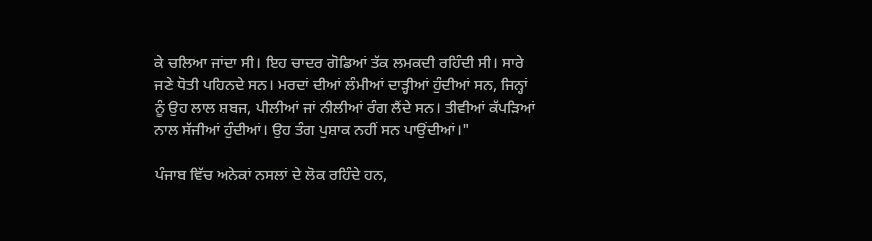ਕੇ ਚਲਿਆ ਜਾਂਦਾ ਸੀ। ਇਹ ਚਾਦਰ ਗੋਡਿਆਂ ਤੱਕ ਲਮਕਦੀ ਰਹਿੰਦੀ ਸੀ। ਸਾਰੇ ਜਣੇ ਧੋਤੀ ਪਹਿਨਦੇ ਸਨ। ਮਰਦਾਂ ਦੀਆਂ ਲੰਮੀਆਂ ਦਾੜ੍ਹੀਆਂ ਹੁੰਦੀਆਂ ਸਨ, ਜਿਨ੍ਹਾਂ ਨੂੰ ਉਹ ਲਾਲ ਸ਼ਬਜ, ਪੀਲੀਆਂ ਜਾਂ ਨੀਲੀਆਂ ਰੰਗ ਲੈਂਦੇ ਸਨ। ਤੀਵੀਆਂ ਕੱਪੜਿਆਂ ਨਾਲ ਸੱਜੀਆਂ ਹੁੰਦੀਆਂ। ਉਹ ਤੰਗ ਪੁਸ਼ਾਕ ਨਹੀਂ ਸਨ ਪਾਉਂਦੀਆਂ।"

ਪੰਜਾਬ ਵਿੱਚ ਅਨੇਕਾਂ ਨਸਲਾਂ ਦੇ ਲੋਕ ਰਹਿੰਦੇ ਹਨ,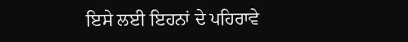ਇਸੇ ਲਈ ਇਹਨਾਂ ਦੇ ਪਹਿਰਾਵੇ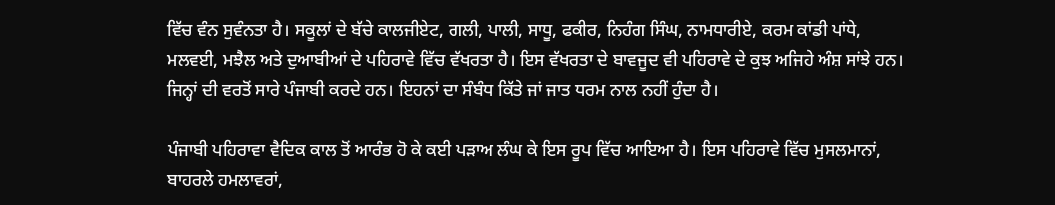ਵਿੱਚ ਵੰਨ ਸੁਵੰਨਤਾ ਹੈ। ਸਕੂਲਾਂ ਦੇ ਬੱਚੇ ਕਾਲਜੀਏਟ, ਗਲੀ, ਪਾਲੀ, ਸਾਧੂ, ਫਕੀਰ, ਨਿਹੰਗ ਸਿੰਘ, ਨਾਮਧਾਰੀਏ, ਕਰਮ ਕਾਂਡੀ ਪਾਂਧੇ, ਮਲਵਈ, ਮਝੈਲ ਅਤੇ ਦੁਆਬੀਆਂ ਦੇ ਪਹਿਰਾਵੇ ਵਿੱਚ ਵੱਖਰਤਾ ਹੈ। ਇਸ ਵੱਖਰਤਾ ਦੇ ਬਾਵਜੂਦ ਵੀ ਪਹਿਰਾਵੇ ਦੇ ਕੁਝ ਅਜਿਹੇ ਅੰਸ਼ ਸਾਂਝੇ ਹਨ। ਜਿਨ੍ਹਾਂ ਦੀ ਵਰਤੋਂ ਸਾਰੇ ਪੰਜਾਬੀ ਕਰਦੇ ਹਨ। ਇਹਨਾਂ ਦਾ ਸੰਬੰਧ ਕਿੱਤੇ ਜਾਂ ਜਾਤ ਧਰਮ ਨਾਲ ਨਹੀਂ ਹੁੰਦਾ ਹੈ।

ਪੰਜਾਬੀ ਪਹਿਰਾਵਾ ਵੈਦਿਕ ਕਾਲ ਤੋਂ ਆਰੰਭ ਹੋ ਕੇ ਕਈ ਪੜਾਅ ਲੰਘ ਕੇ ਇਸ ਰੂਪ ਵਿੱਚ ਆਇਆ ਹੈ। ਇਸ ਪਹਿਰਾਵੇ ਵਿੱਚ ਮੁਸਲਮਾਨਾਂ, ਬਾਹਰਲੇ ਹਮਲਾਵਰਾਂ,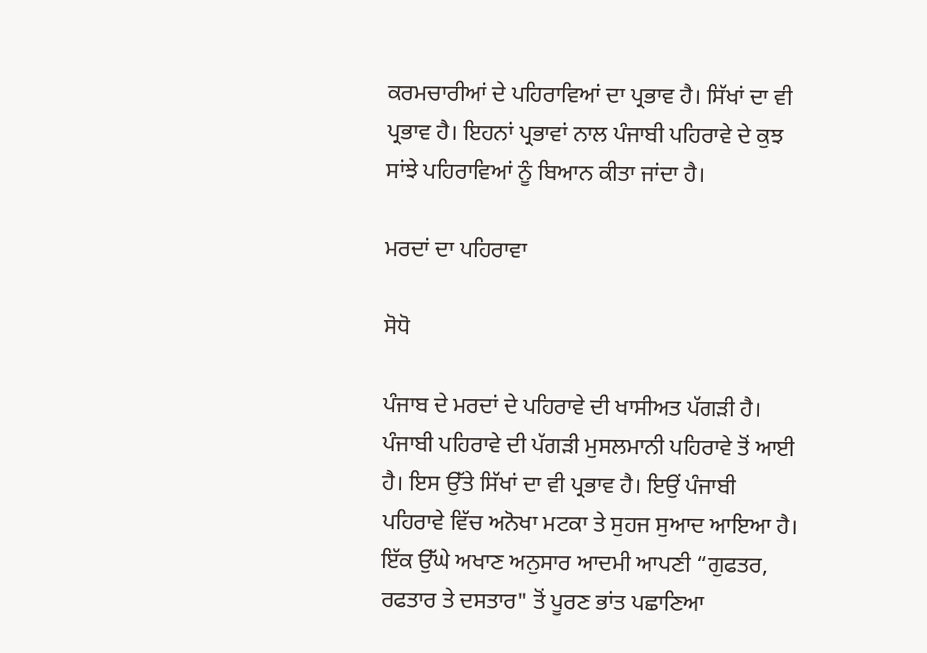ਕਰਮਚਾਰੀਆਂ ਦੇ ਪਹਿਰਾਵਿਆਂ ਦਾ ਪ੍ਰਭਾਵ ਹੈ। ਸਿੱਖਾਂ ਦਾ ਵੀ ਪ੍ਰਭਾਵ ਹੈ। ਇਹਨਾਂ ਪ੍ਰਭਾਵਾਂ ਨਾਲ ਪੰਜਾਬੀ ਪਹਿਰਾਵੇ ਦੇ ਕੁਝ ਸਾਂਝੇ ਪਹਿਰਾਵਿਆਂ ਨੂੰ ਬਿਆਨ ਕੀਤਾ ਜਾਂਦਾ ਹੈ।

ਮਰਦਾਂ ਦਾ ਪਹਿਰਾਵਾ

ਸੋਧੋ

ਪੰਜਾਬ ਦੇ ਮਰਦਾਂ ਦੇ ਪਹਿਰਾਵੇ ਦੀ ਖਾਸੀਅਤ ਪੱਗੜੀ ਹੈ। ਪੰਜਾਬੀ ਪਹਿਰਾਵੇ ਦੀ ਪੱਗੜੀ ਮੁਸਲਮਾਨੀ ਪਹਿਰਾਵੇ ਤੋਂ ਆਈ ਹੈ। ਇਸ ਉੱਤੇ ਸਿੱਖਾਂ ਦਾ ਵੀ ਪ੍ਰਭਾਵ ਹੈ। ਇਉਂ ਪੰਜਾਬੀ ਪਹਿਰਾਵੇ ਵਿੱਚ ਅਨੋਖਾ ਮਟਕਾ ਤੇ ਸੁਹਜ ਸੁਆਦ ਆਇਆ ਹੈ। ਇੱਕ ਉੱਘੇ ਅਖਾਣ ਅਨੁਸਾਰ ਆਦਮੀ ਆਪਣੀ “ਗੁਫਤਰ, ਰਫਤਾਰ ਤੇ ਦਸਤਾਰ" ਤੋਂ ਪੂਰਣ ਭਾਂਤ ਪਛਾਣਿਆ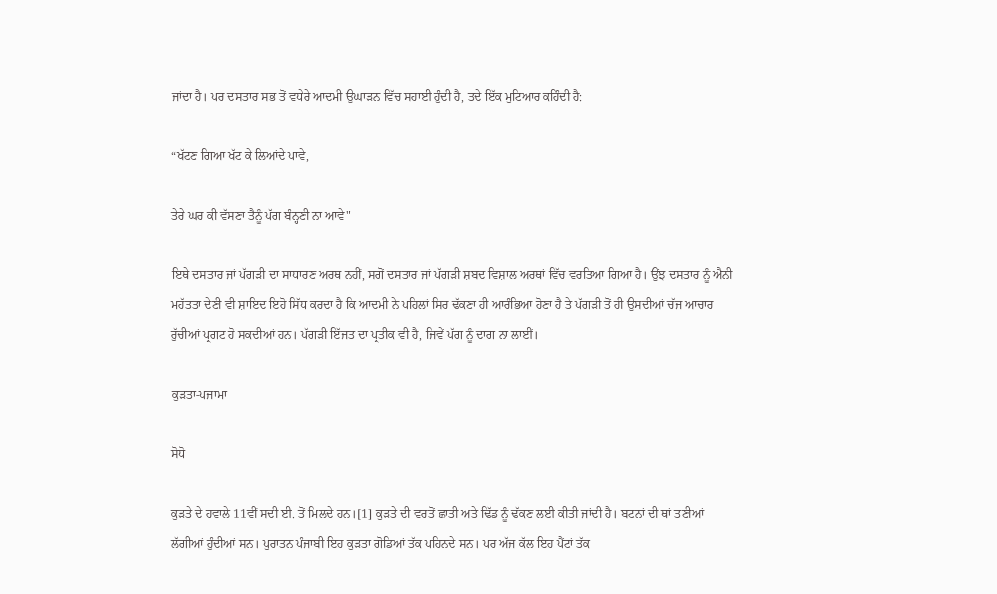ਜਾਂਦਾ ਹੈ। ਪਰ ਦਸਤਾਰ ਸਭ ਤੋਂ ਵਧੇਰੇ ਆਦਮੀ ਉਘਾੜਨ ਵਿੱਚ ਸਹਾਈ ਹੁੰਦੀ ਹੈ, ਤਦੇ ਇੱਕ ਮੁਟਿਆਰ ਕਹਿੰਦੀ ਹੈ:

“ਖੱਟਣ ਗਿਆ ਖੱਟ ਕੇ ਲਿਆਂਦੇ ਪਾਵੇ,

ਤੇਰੇ ਘਰ ਕੀ ਵੱਸਣਾ ਤੈਨੂੰ ਪੱਗ ਬੰਨ੍ਹਣੀ ਨਾ ਆਵੇ"

ਇਥੇ ਦਸਤਾਰ ਜਾਂ ਪੱਗੜੀ ਦਾ ਸਾਧਾਰਣ ਅਰਥ ਨਹੀਂ, ਸਗੋਂ ਦਸਤਾਰ ਜਾਂ ਪੱਗੜੀ ਸ਼ਬਦ ਵਿਸ਼ਾਲ ਅਰਥਾਂ ਵਿੱਚ ਵਰਤਿਆ ਗਿਆ ਹੈ। ਉਂਝ ਦਸਤਾਰ ਨੂੰ ਐਨੀ ਮਹੱਤਤਾ ਦੇਣੀ ਵੀ ਸ਼ਾਇਦ ਇਹੋ ਸਿੱਧ ਕਰਦਾ ਹੈ ਕਿ ਆਦਮੀ ਨੇ ਪਹਿਲਾਂ ਸਿਰ ਢੱਕਣਾ ਹੀ ਆਰੰਭਿਆ ਹੋਣਾ ਹੈ ਤੇ ਪੱਗੜੀ ਤੋਂ ਹੀ ਉਸਦੀਆਂ ਚੱਜ ਆਚਾਰ ਰੁੱਚੀਆਂ ਪ੍ਰਗਟ ਹੋ ਸਕਦੀਆਂ ਹਨ। ਪੱਗੜੀ ਇੱਜਤ ਦਾ ਪ੍ਰਤੀਕ ਵੀ ਹੈ, ਜਿਵੇਂ ਪੱਗ ਨੂੰ ਦਾਗ ਨਾ ਲਾਈਂ।

ਕੁੜਤਾ-ਪਜਾਮਾ

ਸੋਧੋ

ਕੁੜਤੇ ਦੇ ਹਵਾਲੇ 11ਵੀਂ ਸਦੀ ਈ. ਤੋਂ ਮਿਲਦੇ ਹਨ।[1] ਕੁੜਤੇ ਦੀ ਵਰਤੋਂ ਛਾਤੀ ਅਤੇ ਢਿੱਡ ਨੂੰ ਢੱਕਣ ਲਈ ਕੀਤੀ ਜਾਂਦੀ ਹੈ। ਬਟਨਾਂ ਦੀ ਥਾਂ ਤਣੀਆਂ ਲੱਗੀਆਂ ਹੁੰਦੀਆਂ ਸਨ। ਪੁਰਾਤਨ ਪੰਜਾਬੀ ਇਹ ਕੁੜਤਾ ਗੋਡਿਆਂ ਤੱਕ ਪਹਿਨਦੇ ਸਨ। ਪਰ ਅੱਜ ਕੱਲ ਇਹ ਪੈਂਟਾਂ ਤੱਕ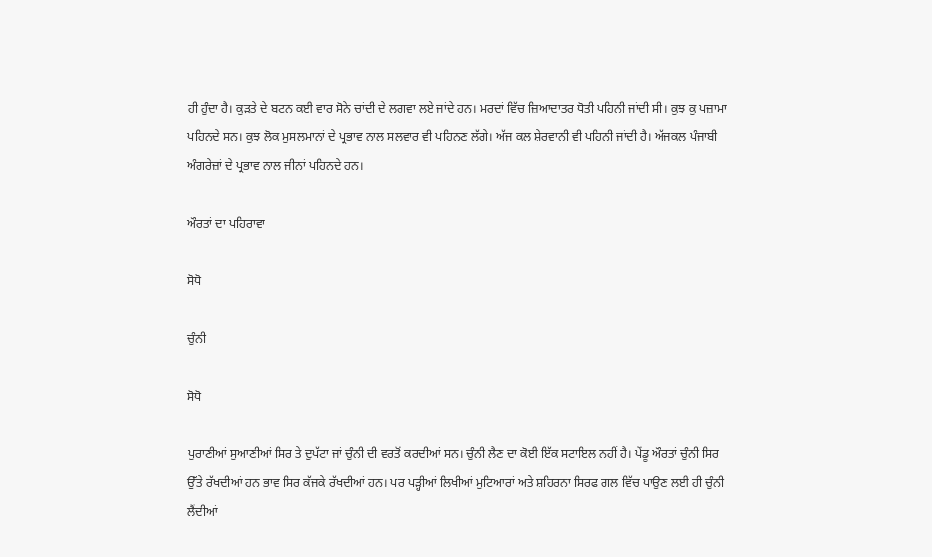ਹੀ ਹੁੰਦਾ ਹੈ। ਕੁੜਤੇ ਦੇ ਬਟਨ ਕਈ ਵਾਰ ਸੋਨੇ ਚਾਂਦੀ ਦੇ ਲਗਵਾ ਲਏ ਜਾਂਦੇ ਹਨ। ਮਰਦਾਂ ਵਿੱਚ ਜ਼ਿਆਦਾਤਰ ਧੋਤੀ ਪਹਿਨੀ ਜਾਂਦੀ ਸੀ। ਕੁਝ ਕੁ ਪਜ਼ਾਮਾ ਪਹਿਨਦੇ ਸਨ। ਕੁਝ ਲੋਕ ਮੁਸਲਮਾਨਾਂ ਦੇ ਪ੍ਰਭਾਵ ਨਾਲ ਸਲਵਾਰ ਵੀ ਪਹਿਨਣ ਲੱਗੇ। ਅੱਜ ਕਲ ਸ਼ੇਰਵਾਨੀ ਵੀ ਪਹਿਨੀ ਜਾਂਦੀ ਹੈ। ਅੱਜਕਲ ਪੰਜਾਬੀ ਅੰਗਰੇਜ਼ਾਂ ਦੇ ਪ੍ਰਭਾਵ ਨਾਲ ਜੀਨਾਂ ਪਹਿਨਦੇ ਹਨ।

ਔਰਤਾਂ ਦਾ ਪਹਿਰਾਵਾ

ਸੋਧੋ

ਚੁੰਨੀ

ਸੋਧੋ

ਪੁਰਾਣੀਆਂ ਸੁਆਣੀਆਂ ਸਿਰ ਤੇ ਦੁਪੱਟਾ ਜਾਂ ਚੁੰਨੀ ਦੀ ਵਰਤੋਂ ਕਰਦੀਆਂ ਸਨ। ਚੁੰਨੀ ਲੈਣ ਦਾ ਕੋਈ ਇੱਕ ਸਟਾਇਲ ਨਹੀਂ ਹੈ। ਪੇਂਡੂ ਔਰਤਾਂ ਚੁੰਨੀ ਸਿਰ ਉੱਤੇ ਰੱਖਦੀਆਂ ਹਨ ਭਾਵ ਸਿਰ ਕੱਜਕੇ ਰੱਖਦੀਆਂ ਹਨ। ਪਰ ਪੜ੍ਹੀਆਂ ਲਿਖੀਆਂ ਮੁਟਿਆਰਾਂ ਅਤੇ ਸ਼ਹਿਰਨਾ ਸਿਰਫ ਗਲ ਵਿੱਚ ਪਾਉਣ ਲਈ ਹੀ ਚੁੰਨੀ ਲੈਂਦੀਆਂ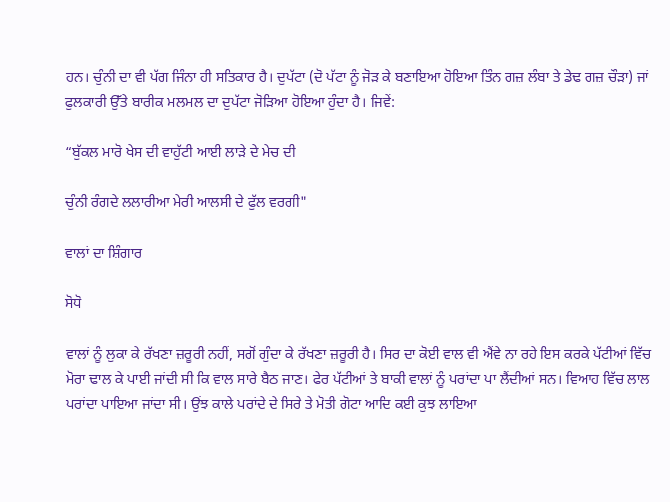ਹਨ। ਚੁੰਨੀ ਦਾ ਵੀ ਪੱਗ ਜਿੰਨਾ ਹੀ ਸਤਿਕਾਰ ਹੈ। ਦੁਪੱਟਾ (ਦੋ ਪੱਟਾ ਨੂੰ ਜੋੜ ਕੇ ਬਣਾਇਆ ਹੋਇਆ ਤਿੰਨ ਗਜ਼ ਲੰਬਾ ਤੇ ਡੇਢ ਗਜ਼ ਚੌੜਾ) ਜਾਂ ਫੁਲਕਾਰੀ ਉੱਤੇ ਬਾਰੀਕ ਮਲਮਲ ਦਾ ਦੁਪੱਟਾ ਜੋੜਿਆ ਹੋਇਆ ਹੁੰਦਾ ਹੈ। ਜਿਵੇਂ:

“ਬੁੱਕਲ ਮਾਰੋ ਖੇਸ ਦੀ ਵਾਹੁੱਟੀ ਆਈ ਲਾੜੇ ਦੇ ਮੇਚ ਦੀ

ਚੁੰਨੀ ਰੰਗਦੇ ਲਲਾਰੀਆ ਮੇਰੀ ਆਲਸੀ ਦੇ ਫੁੱਲ ਵਰਗੀ"

ਵਾਲਾਂ ਦਾ ਸ਼ਿੰਗਾਰ

ਸੋਧੋ

ਵਾਲਾਂ ਨੂੰ ਲੁਕਾ ਕੇ ਰੱਖਣਾ ਜ਼ਰੂਰੀ ਨਹੀਂ, ਸਗੋਂ ਗੁੰਦਾ ਕੇ ਰੱਖਣਾ ਜ਼ਰੂਰੀ ਹੈ। ਸਿਰ ਦਾ ਕੋਈ ਵਾਲ ਵੀ ਐਂਵੇ ਨਾ ਰਹੇ ਇਸ ਕਰਕੇ ਪੱਟੀਆਂ ਵਿੱਚ ਮੋਰਾ ਢਾਲ ਕੇ ਪਾਈ ਜਾਂਦੀ ਸੀ ਕਿ ਵਾਲ ਸਾਰੇ ਬੈਠ ਜਾਣ। ਫੇਰ ਪੱਟੀਆਂ ਤੇ ਬਾਕੀ ਵਾਲਾਂ ਨੂੰ ਪਰਾਂਦਾ ਪਾ ਲੈਂਦੀਆਂ ਸਨ। ਵਿਆਹ ਵਿੱਚ ਲਾਲ ਪਰਾਂਦਾ ਪਾਇਆ ਜਾਂਦਾ ਸੀ। ਉਂਝ ਕਾਲੇ ਪਰਾਂਦੇ ਦੇ ਸਿਰੇ ਤੇ ਮੋਤੀ ਗੋਟਾ ਆਦਿ ਕਈ ਕੁਝ ਲਾਇਆ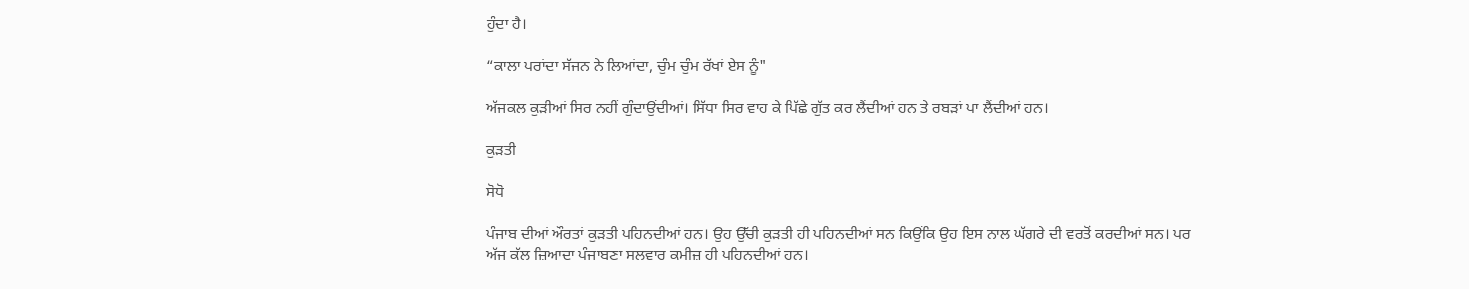ਹੁੰਦਾ ਹੈ।

“ਕਾਲਾ ਪਰਾਂਦਾ ਸੱਜਨ ਨੇ ਲਿਆਂਦਾ, ਚੁੰਮ ਚੁੰਮ ਰੱਖਾਂ ਏਸ ਨੂੰ"

ਅੱਜਕਲ ਕੁੜੀਆਂ ਸਿਰ ਨਹੀਂ ਗੁੰਦਾਉਂਦੀਆਂ। ਸਿੱਧਾ ਸਿਰ ਵਾਹ ਕੇ ਪਿੱਛੇ ਗੁੱਤ ਕਰ ਲੈਂਦੀਆਂ ਹਨ ਤੇ ਰਬੜਾਂ ਪਾ ਲੈਂਦੀਆਂ ਹਨ।

ਕੁੜਤੀ

ਸੋਧੋ

ਪੰਜਾਬ ਦੀਆਂ ਔਰਤਾਂ ਕੁੜਤੀ ਪਹਿਨਦੀਆਂ ਹਨ। ਉਹ ਉੱਚੀ ਕੁੜਤੀ ਹੀ ਪਹਿਨਦੀਆਂ ਸਨ ਕਿਉਂਕਿ ਉਹ ਇਸ ਨਾਲ ਘੱਗਰੇ ਦੀ ਵਰਤੋਂ ਕਰਦੀਆਂ ਸਨ। ਪਰ ਅੱਜ ਕੱਲ ਜ਼ਿਆਦਾ ਪੰਜਾਬਣਾ ਸਲਵਾਰ ਕਮੀਜ਼ ਹੀ ਪਹਿਨਦੀਆਂ ਹਨ।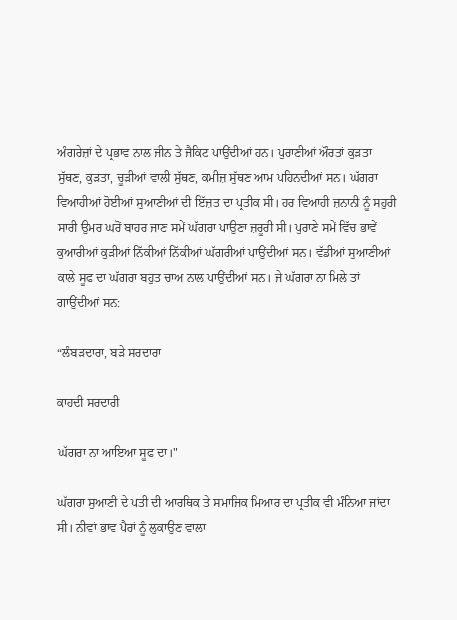ਅੰਗਰੇਜ਼ਾਂ ਦੇ ਪ੍ਰਭਾਵ ਨਾਲ ਜੀਨ ਤੇ ਜੈਕਿਟ ਪਾਉਂਦੀਆਂ ਹਨ। ਪੁਰਾਣੀਆਂ ਔਰਤਾਂ ਕੁੜਤਾ ਸੁੱਥਣ, ਕੁੜਤਾ, ਚੂੜੀਆਂ ਵਾਲੀ ਸੁੱਥਣ, ਕਮੀਜ਼ ਸੁੱਥਣ ਆਮ ਪਹਿਨਦੀਆਂ ਸਨ। ਘੱਗਰਾ ਵਿਆਹੀਆਂ ਹੋਈਆਂ ਸੁਆਣੀਆਂ ਦੀ ਇੱਜ਼ਤ ਦਾ ਪ੍ਰਤੀਕ ਸੀ। ਹਰ ਵਿਆਹੀ ਜ਼ਨਾਨੀ ਨੂੰ ਸਹੁਰੀ ਸਾਰੀ ਉਮਰ ਘਰੋਂ ਬਾਹਰ ਜਾਣ ਸਮੇਂ ਘੱਗਰਾ ਪਾਉਣਾ ਜ਼ਰੂਰੀ ਸੀ। ਪੁਰਾਣੇ ਸਮੇਂ ਵਿੱਚ ਭਾਵੇਂ ਕੁਆਰੀਆਂ ਕੁੜੀਆਂ ਨਿੱਕੀਆਂ ਨਿੱਕੀਆਂ ਘੱਗਰੀਆਂ ਪਾਉਂਦੀਆਂ ਸਨ। ਵੱਡੀਆਂ ਸੁਆਣੀਆਂ ਕਾਲੇ ਸੂਫ ਦਾ ਘੱਗਰਾ ਬਹੁਤ ਚਾਅ ਨਾਲ ਪਾਉਂਦੀਆਂ ਸਨ। ਜੇ ਘੱਗਰਾ ਨਾ ਮਿਲੇ ਤਾਂ ਗਾਉਂਦੀਆਂ ਸਨ:

“ਲੰਬੜਦਾਰਾ, ਬੜੇ ਸਰਦਾਰਾ

ਕਾਹਦੀ ਸਰਦਾਰੀ

ਘੱਗਰਾ ਨਾ ਆਇਆ ਸੂਫ ਦਾ।"

ਘੱਗਰਾ ਸੁਆਣੀ ਦੇ ਪਤੀ ਦੀ ਆਰਥਿਕ ਤੇ ਸਮਾਜਿਕ ਮਿਆਰ ਦਾ ਪ੍ਰਤੀਕ ਵੀ ਮੰਨਿਆ ਜਾਂਦਾ ਸੀ। ਨੀਵਾਂ ਭਾਵ ਪੈਰਾਂ ਨੂੰ ਲੁਕਾਉਣ ਵਾਲਾ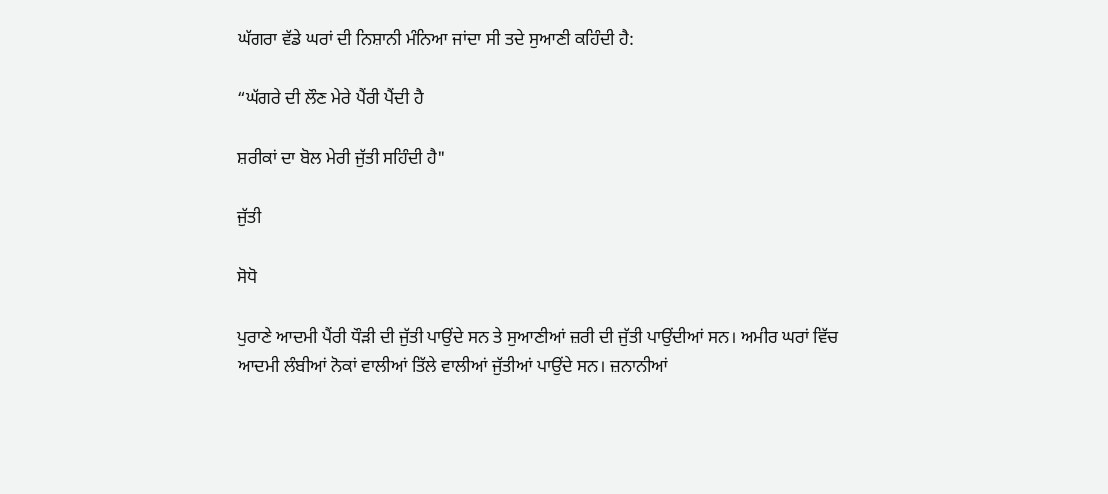ਘੱਗਰਾ ਵੱਡੇ ਘਰਾਂ ਦੀ ਨਿਸ਼ਾਨੀ ਮੰਨਿਆ ਜਾਂਦਾ ਸੀ ਤਦੇ ਸੁਆਣੀ ਕਹਿੰਦੀ ਹੈ:

“ਘੱਗਰੇ ਦੀ ਲੌਣ ਮੇਰੇ ਪੈਂਰੀ ਪੈਂਦੀ ਹੈ

ਸ਼ਰੀਕਾਂ ਦਾ ਬੋਲ ਮੇਰੀ ਜੁੱਤੀ ਸਹਿੰਦੀ ਹੈ"

ਜੁੱਤੀ

ਸੋਧੋ

ਪੁਰਾਣੇ ਆਦਮੀ ਪੈਂਰੀ ਧੌੜੀ ਦੀ ਜੁੱਤੀ ਪਾਉਂਦੇ ਸਨ ਤੇ ਸੁਆਣੀਆਂ ਜ਼ਰੀ ਦੀ ਜੁੱਤੀ ਪਾਉਂਦੀਆਂ ਸਨ। ਅਮੀਰ ਘਰਾਂ ਵਿੱਚ ਆਦਮੀ ਲੰਬੀਆਂ ਨੋਕਾਂ ਵਾਲੀਆਂ ਤਿੱਲੇ ਵਾਲੀਆਂ ਜੁੱਤੀਆਂ ਪਾਉਂਦੇ ਸਨ। ਜ਼ਨਾਨੀਆਂ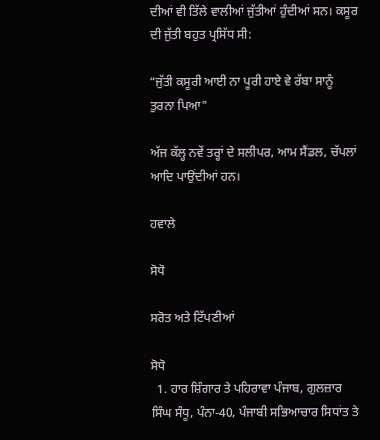ਦੀਆਂ ਵੀ ਤਿੱਲੇ ਵਾਲੀਆਂ ਜੁੱਤੀਆਂ ਹੁੰਦੀਆਂ ਸਨ। ਕਸੂਰ ਦੀ ਜੁੱਤੀ ਬਹੁਤ ਪ੍ਰਸਿੱਧ ਸੀ:

“ਜੁੱਤੀ ਕਸੂਰੀ ਆਈ ਨਾ ਪੂਰੀ ਹਾਏ ਵੇ ਰੱਬਾ ਸਾਨੂੰ ਤੁਰਨਾ ਪਿਆ"

ਅੱਜ ਕੱਲ੍ਹ ਨਵੇਂ ਤਰ੍ਹਾਂ ਦੇ ਸਲੀਪਰ, ਆਮ ਸੈਂਡਲ, ਚੱਪਲਾਂ ਆਦਿ ਪਾਉਂਦੀਆਂ ਹਨ।

ਹਵਾਲੇ

ਸੋਧੋ

ਸਰੋਤ ਅਤੇ ਟਿੱਪਣੀਆਂ

ਸੋਧੋ
  1. ਹਾਰ ਸ਼ਿੰਗਾਰ ਤੇ ਪਹਿਰਾਵਾ ਪੰਜਾਬ, ਗੁਲਜ਼ਾਰ ਸਿੰਘ ਸੰਧੂ, ਪੰਨਾ-40, ਪੰਜਾਬੀ ਸਭਿਆਚਾਰ ਸਿਧਾਂਤ ਤੇ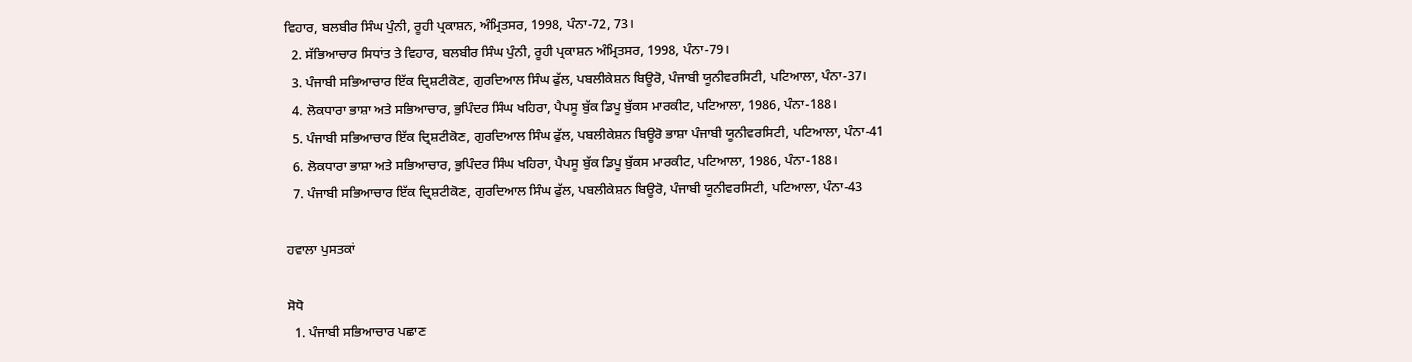ਵਿਹਾਰ, ਬਲਬੀਰ ਸਿੰਘ ਪੁੰਨੀ, ਰੂਹੀ ਪ੍ਰਕਾਸ਼ਨ, ਅੰਮ੍ਰਿਤਸਰ, 1998, ਪੰਨਾ-72, 73।
  2. ਸੱਭਿਆਚਾਰ ਸਿਧਾਂਤ ਤੇ ਵਿਹਾਰ, ਬਲਬੀਰ ਸਿੰਘ ਪੁੰਨੀ, ਰੂਹੀ ਪ੍ਰਕਾਸ਼ਨ ਅੰਮ੍ਰਿਤਸਰ, 1998, ਪੰਨਾ-79।
  3. ਪੰਜਾਬੀ ਸਭਿਆਚਾਰ ਇੱਕ ਦ੍ਰਿਸ਼ਟੀਕੋਣ, ਗੁਰਦਿਆਲ ਸਿੰਘ ਫੁੱਲ, ਪਬਲੀਕੇਸ਼ਨ ਬਿਊਰੋ, ਪੰਜਾਬੀ ਯੂਨੀਵਰਸਿਟੀ, ਪਟਿਆਲਾ, ਪੰਨਾ-37।
  4. ਲੋਕਧਾਰਾ ਭਾਸ਼ਾ ਅਤੇ ਸਭਿਆਚਾਰ, ਭੁਪਿੰਦਰ ਸਿੰਘ ਖਹਿਰਾ, ਪੈਪਸੂ ਬੁੱਕ ਡਿਪੂ ਬੁੱਕਸ ਮਾਰਕੀਟ, ਪਟਿਆਲਾ, 1986, ਪੰਨਾ-188।
  5. ਪੰਜਾਬੀ ਸਭਿਆਚਾਰ ਇੱਕ ਦ੍ਰਿਸ਼ਟੀਕੋਣ, ਗੁਰਦਿਆਲ ਸਿੰਘ ਫੁੱਲ, ਪਬਲੀਕੇਸ਼ਨ ਬਿਊਰੋ ਭਾਸ਼ਾ ਪੰਜਾਬੀ ਯੂਨੀਵਰਸਿਟੀ, ਪਟਿਆਲਾ, ਪੰਨਾ-41
  6. ਲੋਕਧਾਰਾ ਭਾਸ਼ਾ ਅਤੇ ਸਭਿਆਚਾਰ, ਭੁਪਿੰਦਰ ਸਿੰਘ ਖਹਿਰਾ, ਪੈਪਸੂ ਬੁੱਕ ਡਿਪੂ ਬੁੱਕਸ ਮਾਰਕੀਟ, ਪਟਿਆਲਾ, 1986, ਪੰਨਾ-188।
  7. ਪੰਜਾਬੀ ਸਭਿਆਚਾਰ ਇੱਕ ਦ੍ਰਿਸ਼ਟੀਕੋਣ, ਗੁਰਦਿਆਲ ਸਿੰਘ ਫੁੱਲ, ਪਬਲੀਕੇਸ਼ਨ ਬਿਊਰੋ, ਪੰਜਾਬੀ ਯੂਨੀਵਰਸਿਟੀ, ਪਟਿਆਲਾ, ਪੰਨਾ-43

ਹਵਾਲਾ ਪੁਸਤਕਾਂ

ਸੋਧੋ
  1. ਪੰਜਾਬੀ ਸਭਿਆਚਾਰ ਪਛਾਣ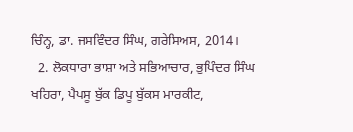ਚਿੰਨ੍ਹ, ਡਾ. ਜਸਵਿੰਦਰ ਸਿੰਘ, ਗਰੇਸਿਅਸ, 2014।
  2. ਲੋਕਧਾਰਾ ਭਾਸ਼ਾ ਅਤੇ ਸਭਿਆਚਾਰ, ਭੁਪਿੰਦਰ ਸਿੰਘ ਖਹਿਰਾ, ਪੈਪਸੂ ਬੁੱਕ ਡਿਪੂ ਬੁੱਕਸ ਮਾਰਕੀਟ,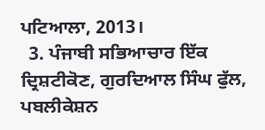ਪਟਿਆਲਾ, 2013।
  3. ਪੰਜਾਬੀ ਸਭਿਆਚਾਰ ਇੱਕ ਦ੍ਰਿਸ਼ਟੀਕੋਣ, ਗੁਰਦਿਆਲ ਸਿੰਘ ਫੁੱਲ, ਪਬਲੀਕੇਸ਼ਨ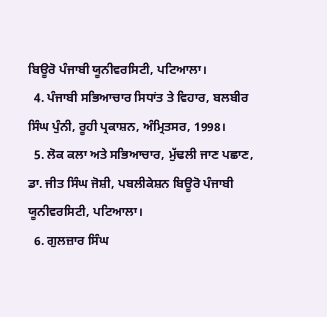ਬਿਊਰੋ ਪੰਜਾਬੀ ਯੂਨੀਵਰਸਿਟੀ, ਪਟਿਆਲਾ।
  4. ਪੰਜਾਬੀ ਸਭਿਆਚਾਰ ਸਿਧਾਂਤ ਤੇ ਵਿਹਾਰ, ਬਲਬੀਰ ਸਿੰਘ ਪੁੰਨੀ, ਰੂਹੀ ਪ੍ਰਕਾਸ਼ਨ, ਅੰਮ੍ਰਿਤਸਰ, 1998।
  5. ਲੋਕ ਕਲਾ ਅਤੇ ਸਭਿਆਚਾਰ, ਮੁੱਢਲੀ ਜਾਣ ਪਛਾਣ, ਡਾ. ਜੀਤ ਸਿੰਘ ਜੋਸ਼ੀ, ਪਬਲੀਕੇਸ਼ਨ ਬਿਊਰੋ ਪੰਜਾਬੀ ਯੂਨੀਵਰਸਿਟੀ, ਪਟਿਆਲਾ।
  6. ਗੁਲਜ਼ਾਰ ਸਿੰਘ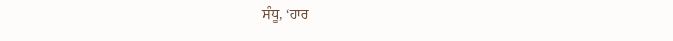ਸੰਧੂ, ‘ਹਾਰ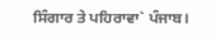ਸਿੰਗਾਰ ਤੇ ਪਹਿਰਾਵਾ` ਪੰਜਾਬ।